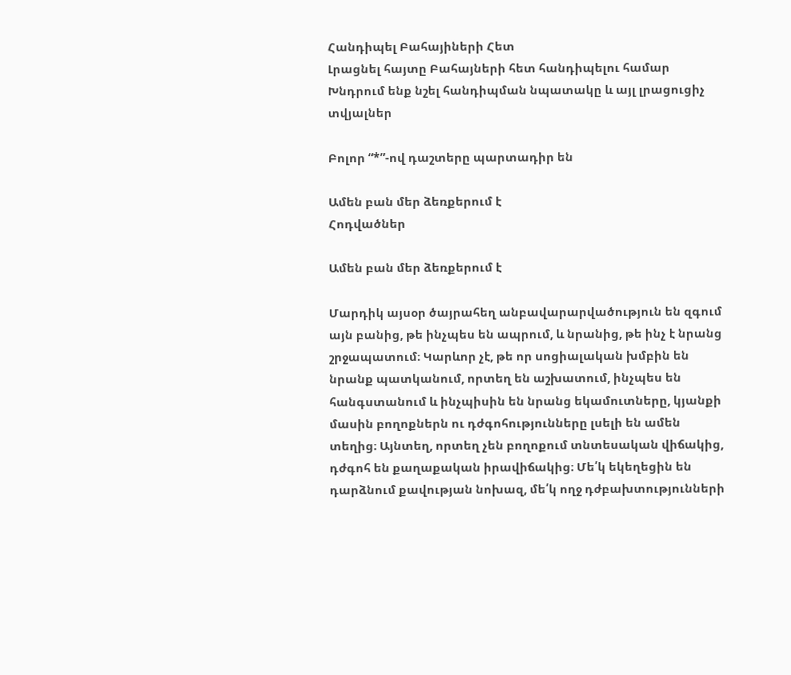Հանդիպել Բահայիների Հետ
Լրացնել հայտը Բահայների հետ հանդիպելու համար
Խնդրում ենք նշել հանդիպման նպատակը և այլ լրացուցիչ տվյալներ

Բոլոր “*”-ով դաշտերը պարտադիր են

Ամեն բան մեր ձեռքերում է
Հոդվածներ

Ամեն բան մեր ձեռքերում է

Մարդիկ այսօր ծայրահեղ անբավարարվածություն են զգում այն բանից, թե ինչպես են ապրում, և նրանից, թե ինչ է նրանց շրջապատում։ Կարևոր չէ, թե որ սոցիալական խմբին են նրանք պատկանում, որտեղ են աշխատում, ինչպես են հանգստանում և ինչպիսին են նրանց եկամուտները, կյանքի մասին բողոքներն ու դժգոհությունները լսելի են ամեն տեղից։ Այնտեղ, որտեղ չեն բողոքում տնտեսական վիճակից, դժգոհ են քաղաքական իրավիճակից։ Մե՛կ եկեղեցին են դարձնում քավության նոխազ, մե՛կ ողջ դժբախտությունների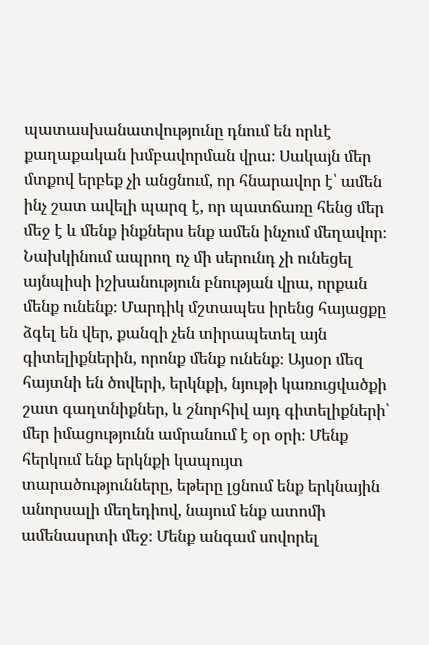պատասխանատվությունը դնում են որևէ քաղաքական խմբավորման վրա։ Սակայն մեր մտքով երբեք չի անցնում, որ հնարավոր է՝ ամեն ինչ շատ ավելի պարզ է, որ պատճառը հենց մեր մեջ է և մենք ինքներս ենք ամեն ինչում մեղավոր։ Նախկինում ապրող ոչ մի սերունդ չի ունեցել այնպիսի իշխանություն բնության վրա, որքան մենք ունենք։ Մարդիկ մշտապես իրենց հայացքը ձգել են վեր, քանզի չեն տիրապետել այն գիտելիքներին, որոնք մենք ունենք։ Այսօր մեզ հայտնի են ծովերի, երկնքի, նյութի կառուցվածքի շատ գաղտնիքներ, և շնորհիվ այդ գիտելիքների՝ մեր իմացությունն ամրանում է օր օրի։ Մենք հերկում ենք երկնքի կապույտ տարածությունները, եթերը լցնում ենք երկնային անորսալի մեղեդիով, նայում ենք ատոմի ամենասրտի մեջ։ Մենք անգամ սովորել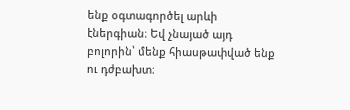ենք օգտագործել արևի էներգիան։ Եվ չնայած այդ բոլորին՝ մենք հիասթափված ենք ու դժբախտ։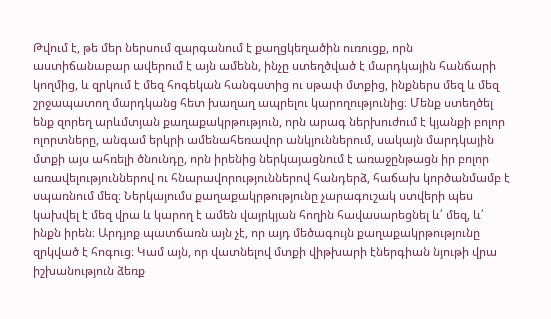Թվում է, թե մեր ներսում զարգանում է քաղցկեղածին ուռուցք, որն աստիճանաբար ավերում է այն ամենն, ինչը ստեղծված է մարդկային հանճարի կողմից, և զրկում է մեզ հոգեկան հանգստից ու սթափ մտքից, ինքներս մեզ և մեզ շրջապատող մարդկանց հետ խաղաղ ապրելու կարողությունից։ Մենք ստեղծել ենք զորեղ արևմտյան քաղաքակրթություն, որն արագ ներխուժում է կյանքի բոլոր ոլորտները, անգամ երկրի ամենահեռավոր անկյուններում, սակայն մարդկային մտքի այս ահռելի ծնունդը, որն իրենից ներկայացնում է առաջընթացն իր բոլոր առավելություններով ու հնարավորություններով հանդերձ, հաճախ կործանմամբ է սպառնում մեզ։ Ներկայումս քաղաքակրթությունը չարագուշակ ստվերի պես կախվել է մեզ վրա և կարող է ամեն վայրկյան հողին հավասարեցնել և՛ մեզ, և՛ ինքն իրեն։ Արդյոք պատճառն այն չէ, որ այդ մեծագույն քաղաքակրթությունը զրկված է հոգուց։ Կամ այն, որ վատնելով մտքի վիթխարի էներգիան նյութի վրա իշխանություն ձեռք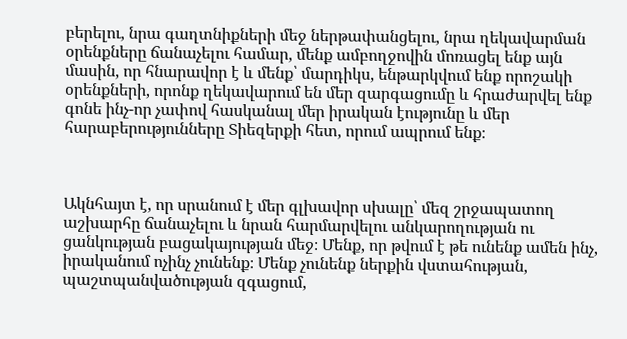բերելու, նրա գաղտնիքների մեջ ներթափանցելու, նրա ղեկավարման օրենքները ճանաչելու համար, մենք ամբողջովին մոռացել ենք այն մասին, որ հնարավոր է և մենք՝ մարդիկս, ենթարկվում ենք որոշակի օրենքների, որոնք ղեկավարում են մեր զարգացումը և հրաժարվել ենք գոնե ինչ-որ չափով հասկանալ մեր իրական էությունը և մեր հարաբերությունները Տիեզերքի հետ, որում ապրում ենք։



Ակնհայտ է, որ սրանում է մեր գլխավոր սխալը՝ մեզ շրջապատող աշխարհը ճանաչելու և նրան հարմարվելու անկարողության ու ցանկության բացակայության մեջ։ Մենք, որ թվում է թե ունենք ամեն ինչ, իրականում ոչինչ չունենք։ Մենք չունենք ներքին վստահության, պաշտպանվածության զգացում,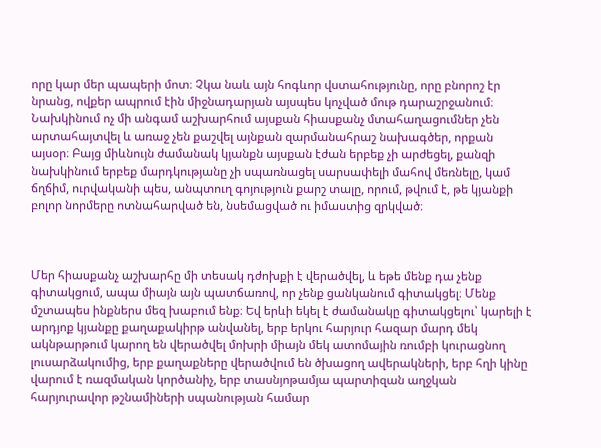որը կար մեր պապերի մոտ։ Չկա նաև այն հոգևոր վստահությունը, որը բնորոշ էր նրանց, ովքեր ապրում էին միջնադարյան այսպես կոչված մութ դարաշրջանում։ Նախկինում ոչ մի անգամ աշխարհում այսքան հիասքանչ մտահաղացումներ չեն արտահայտվել և առաջ չեն քաշվել այնքան զարմանահրաշ նախագծեր, որքան այսօր։ Բայց միևնույն ժամանակ կյանքն այսքան էժան երբեք չի արժեցել, քանզի նախկինում երբեք մարդկությանը չի սպառնացել սարսափելի մահով մեռնելը, կամ ճղճիմ, ուրվականի պես, անպտուղ գոյություն քարշ տալը, որում, թվում է, թե կյանքի բոլոր նորմերը ոտնահարված են, նսեմացված ու իմաստից զրկված։



Մեր հիասքանչ աշխարհը մի տեսակ դժոխքի է վերածվել, և եթե մենք դա չենք գիտակցում, ապա միայն այն պատճառով, որ չենք ցանկանում գիտակցել։ Մենք մշտապես ինքներս մեզ խաբում ենք։ Եվ երևի եկել է ժամանակը գիտակցելու՝ կարելի է արդյոք կյանքը քաղաքակիրթ անվանել, երբ երկու հարյուր հազար մարդ մեկ ակնթարթում կարող են վերածվել մոխրի միայն մեկ ատոմային ռումբի կուրացնող լուսարձակումից, երբ քաղաքները վերածվում են ծխացող ավերակների, երբ հղի կինը վարում է ռազմական կործանիչ, երբ տասնյոթամյա պարտիզան աղջկան հարյուրավոր թշնամիների սպանության համար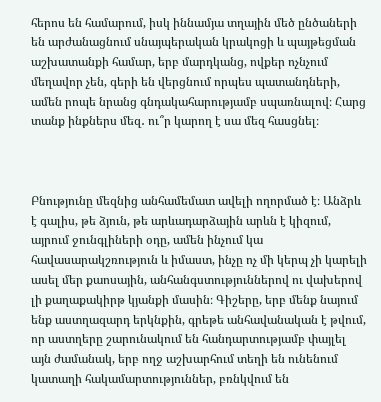հերոս են համարում, իսկ իննամյա տղային մեծ ընծաների են արժանացնում սնայպերական կրակոցի և պայթեցման աշխատանքի համար, երբ մարդկանց, ովքեր ոչնչում մեղավոր չեն, գերի են վերցնում որպես պատանդների, ամեն րոպե նրանց գնդակահարությամբ սպառնալով։ Հարց տանք ինքներս մեզ․ ու՞ր կարող է սա մեզ հասցնել։



Բնությունը մեզնից անհամեմատ ավելի ողորմած է։ Անձրև է գալիս, թե ձյուն, թե արևադարձային արևն է կիզում, այրում ջունգլիների օդը, ամեն ինչում կա հավասարակշռություն և իմաստ, ինչը ոչ մի կերպ չի կարելի ասել մեր քաոսային, անհանգստություններով ու վախերով լի քաղաքակիրթ կյանքի մասին։ Գիշերը, երբ մենք նայում ենք աստղազարդ երկնքին, գրեթե անհավանական է թվում, որ աստղերը շարունակում են հանդարտությամբ փայլել այն ժամանակ, երբ ողջ աշխարհում տեղի են ունենում կատաղի հակամարտություններ, բռնկվում են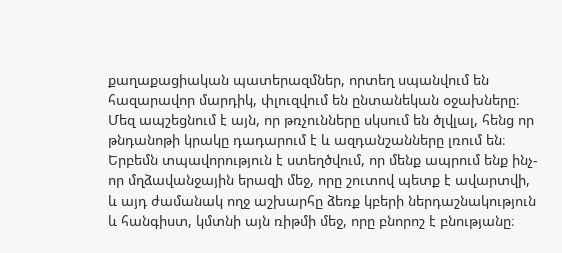քաղաքացիական պատերազմներ, որտեղ սպանվում են հազարավոր մարդիկ, փլուզվում են ընտանեկան օջախները։ Մեզ ապշեցնում է այն, որ թռչունները սկսում են ծլվլալ, հենց որ թնդանոթի կրակը դադարում է և ազդանշանները լռում են։ Երբեմն տպավորություն է ստեղծվում, որ մենք ապրում ենք ինչ-որ մղձավանջային երազի մեջ, որը շուտով պետք է ավարտվի, և այդ ժամանակ ողջ աշխարհը ձեռք կբերի ներդաշնակություն և հանգիստ, կմտնի այն ռիթմի մեջ, որը բնորոշ է բնությանը։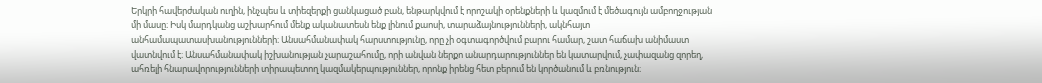Երկրի հավերժական ուղին, ինչպես և տիեզերքի ցանկացած բան, ենթարկվում է որոշակի օրենքների և կազմում է մեծագույն ամբողջության մի մասը։ Իսկ մարդկանց աշխարհում մենք ականատեսն ենք լինում քաոսի, տարաձայնությունների, ակնհայտ անհամապատասխանությունների։ Անսահմանափակ հարստությունը, որը չի օգտագործվում բարու համար, շատ հաճախ անիմաստ վատնվում է։ Անսահմանափակ իշխանության չարաշահումը, որի անվան ներքո անարդարություններ են կատարվում, չափազանց զորեղ, ահռելի հնարավորությունների տիրապետող կազմակերպություններ, որոնք իրենց հետ բերում են կործանում և բռնություն։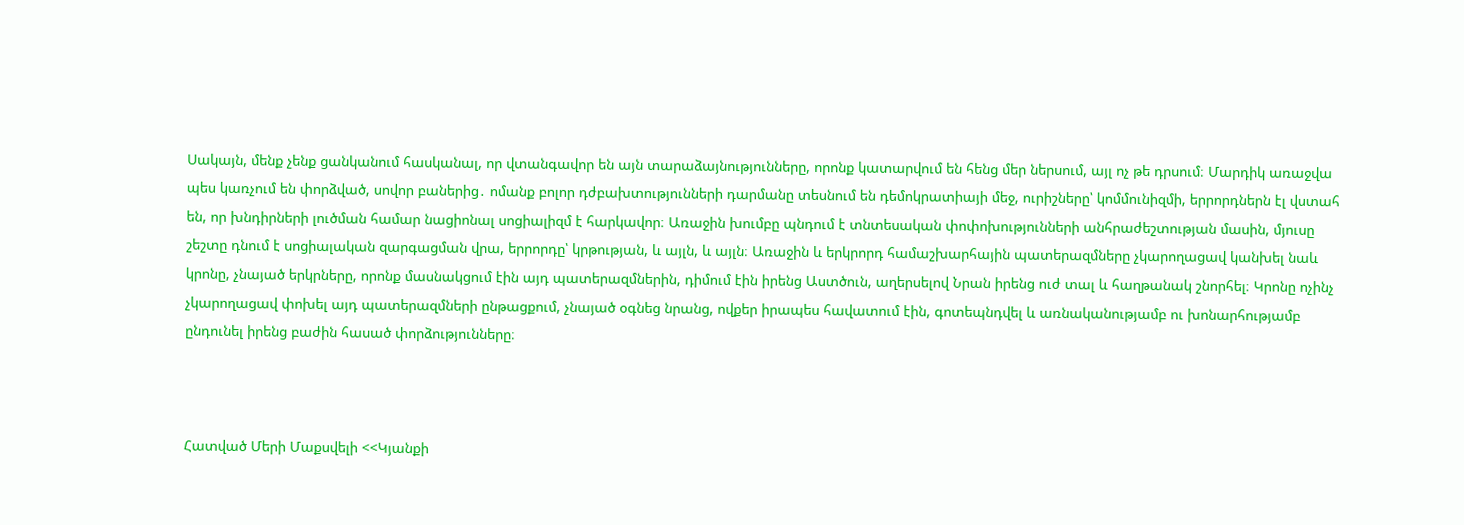Սակայն, մենք չենք ցանկանում հասկանալ, որ վտանգավոր են այն տարաձայնությունները, որոնք կատարվում են հենց մեր ներսում, այլ ոչ թե դրսում։ Մարդիկ առաջվա պես կառչում են փորձված, սովոր բաներից․ ոմանք բոլոր դժբախտությունների դարմանը տեսնում են դեմոկրատիայի մեջ, ուրիշները՝ կոմմունիզմի, երրորդներն էլ վստահ են, որ խնդիրների լուծման համար նացիոնալ սոցիալիզմ է հարկավոր։ Առաջին խումբը պնդում է տնտեսական փոփոխությունների անհրաժեշտության մասին, մյուսը շեշտը դնում է սոցիալական զարգացման վրա, երրորդը՝ կրթության, և այլն, և այլն։ Առաջին և երկրորդ համաշխարհային պատերազմները չկարողացավ կանխել նաև կրոնը, չնայած երկրները, որոնք մասնակցում էին այդ պատերազմներին, դիմում էին իրենց Աստծուն, աղերսելով Նրան իրենց ուժ տալ և հաղթանակ շնորհել։ Կրոնը ոչինչ չկարողացավ փոխել այդ պատերազմների ընթացքում, չնայած օգնեց նրանց, ովքեր իրապես հավատում էին, գոտեպնդվել և առնականությամբ ու խոնարհությամբ ընդունել իրենց բաժին հասած փորձությունները։



Հատված Մերի Մաքսվելի <<Կյանքի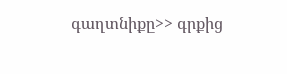գաղտնիքը>> գրքից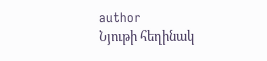author
Նյութի հեղինակ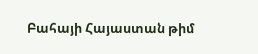Բահայի Հայաստան թիմ